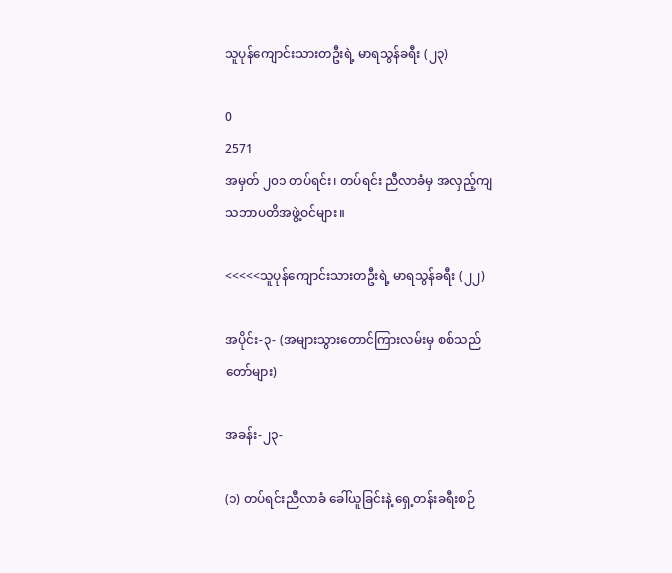သူပုန်ကျောင်းသားတဦးရဲ့ မာရသွန်ခရီး (၂၃)

0
2571
အမှတ် ၂၀၁ တပ်ရင်း၊ တပ်ရင်း ညီလာခံမှ အလှည့်ကျ သဘာပတိအဖွဲ့ဝင်များ။

<<<<<သူပုန်ကျောင်းသားတဦးရဲ့ မာရသွန်ခရီး (၂၂)

အပိုင်း-၃- (အများသွားတောင်ကြားလမ်းမှ စစ်သည်တော်များ)

အခန်း-၂၃-

(၁) တပ်ရင်းညီလာခံ ခေါ်ယူခြင်းနဲ့ ရှေ့တန်းခရီးစဉ်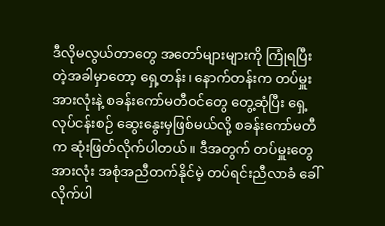ဒီလိုမလွယ်တာတွေ အတော်များများကို ကြုံရပြီးတဲ့အခါမှာတော့ ရှေ့တန်း၊ နောက်တန်းက တပ်မှူးအားလုံးနဲ့ စခန်းကော်မတီဝင်တွေ တွေ့ဆုံပြီး ရှေ့လုပ်ငန်းစဉ် ဆွေးနွေးမှဖြစ်မယ်လို့ စခန်းကော်မတီက ဆုံးဖြတ်လိုက်ပါတယ်။ ဒီအတွက် တပ်မှူးတွေအားလုံး အစုံအညီတက်နိုင်မဲ့ တပ်ရင်းညီလာခံ ခေါ်လိုက်ပါ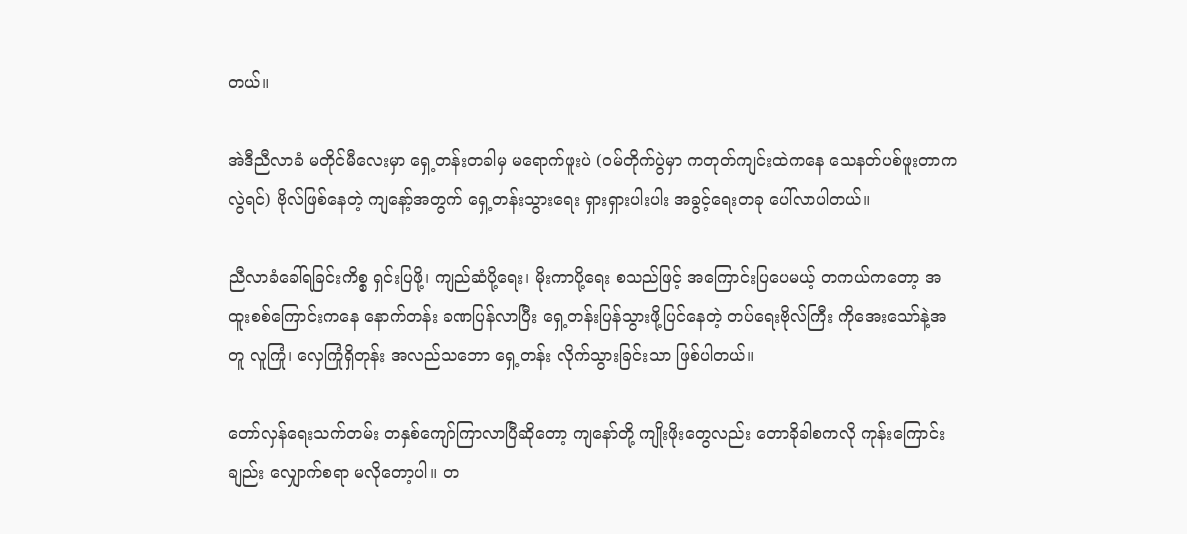တယ်။

အဲဒီညီလာခံ မတိုင်မီလေးမှာ ရှေ့တန်းတခါမှ မရောက်ဖူးပဲ (ဝမ်တိုက်ပွဲမှာ ကတုတ်ကျင်းထဲကနေ သေနတ်ပစ်ဖူးတာကလွဲရင်) ဗိုလ်ဖြစ်နေတဲ့ ကျနော့်အတွက် ရှေ့တန်းသွားရေး ရှားရှားပါးပါး အခွင့်ရေးတခု ပေါ်လာပါတယ်။

ညီလာခံခေါ်ရခြင်းကိစ္စ ရှင်းပြဖို့၊ ကျည်ဆံပို့ရေး၊ မိုးကာပို့ရေး စသည်ဖြင့် အကြောင်းပြပေမယ့် တကယ်ကတော့ အထူးစစ်ကြောင်းကနေ နောက်တန်း ခဏပြန်လာပြီး ရှေ့တန်းပြန်သွားဖို့ပြင်နေတဲ့ တပ်ရေးဗိုလ်ကြီး ကိုအေးသော်နဲ့အတူ လူကြုံ၊ လှေကြုံရှိတုန်း အလည်သဘော ရှေ့တန်း လိုက်သွားခြင်းသာ ဖြစ်ပါတယ်။

တော်လှန်ရေးသက်တမ်း တနှစ်ကျော်ကြာလာပြီဆိုတော့ ကျနော်တို့ ကျိုးဖိုးတွေလည်း တောခိုခါစကလို ကုန်းကြောင်းချည်း လျှောက်စရာ မလိုတော့ပါ။ တ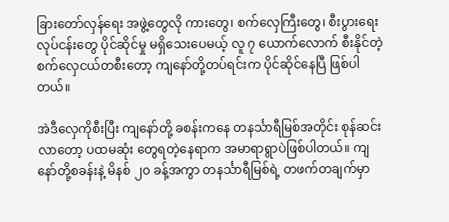ခြားတော်လှန်ရေး အဖွဲ့တွေလို ကားတွေ၊ စက်လှေကြီးတွေ၊ စီးပွားရေးလုပ်ငန်းတွေ ပိုင်ဆိုင်မှု မရှိသေးပေမယ့် လူ ၇ ယောက်လောက် စီးနိုင်တဲ့ စက်လှေငယ်တစီးတော့ ကျနော်တို့တပ်ရင်းက ပိုင်ဆိုင်နေပြီ ဖြစ်ပါတယ်။

အဲဒီလှေကိုစီးပြီး ကျနော်တို့ ခစန်းကနေ တနင်္သာရီမြစ်အတိုင်း စုန်ဆင်းလာတော့ ပထမဆုံး တွေရတဲ့နေရာက အမာရာရွာပဲဖြစ်ပါတယ်။ ကျနော်တို့စခန်းနဲ့ မိနစ် ၂၀ ခန့်အကွာ တနင်္သာရီမြစ်ရဲ့ တဖက်တချက်မှာ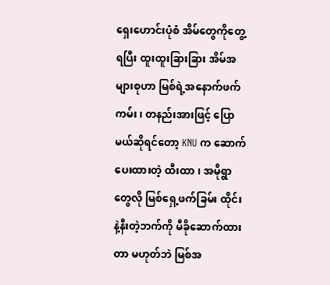ရှေးဟောင်းပုံစံ အိမ်တွေကိုတွေ့ရပြီး ထူးထူးခြားခြား အိမ်အများစုဟာ မြစ်ရဲ့အနောက်ဖက်ကမ်း၊ တနည်းအားဖြင့် ပြောမယ်ဆိုရင်တော့ KNU က ဆောက်ပေးထားတဲ့ ထီးထာ၊ အမိုရွာတွေလို မြစ်ရှေ့ဖက်ခြမ်း ထိုင်းနဲ့နီးတဲ့ဘက်ကို မီခိုဆောက်ထားတာ မဟုတ်ဘဲ မြစ်အ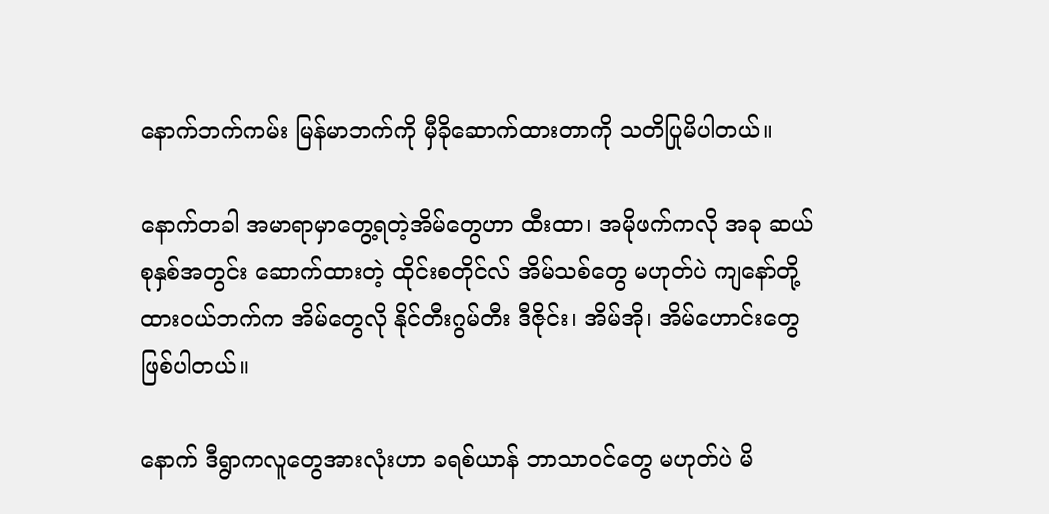နောက်ဘက်ကမ်း မြန်မာဘက်ကို မှီခိုဆောက်ထားတာကို သတိပြုမိပါတယ်။

နောက်တခါ အမာရာမှာတွေ့ရတဲ့အိမ်တွေဟာ ထီးထာ၊ အမိုဖက်ကလို အခု ဆယ်စုနှစ်အတွင်း ဆောက်ထားတဲ့ ထိုင်းစတိုင်လ် အိမ်သစ်တွေ မဟုတ်ပဲ ကျနော်တို့ ထားဝယ်ဘက်က အိမ်တွေလို နိုင်တီးဂွမ်တီး ဒီဇိုင်း၊ အိမ်အို၊ အိမ်ဟောင်းတွေ ဖြစ်ပါတယ်။

နောက် ဒီရွာကလူတွေအားလုံးဟာ ခရစ်ယာန် ဘာသာဝင်တွေ မဟုတ်ပဲ မိ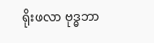ရိုးဖလာ ဗုဒ္ဓဘာ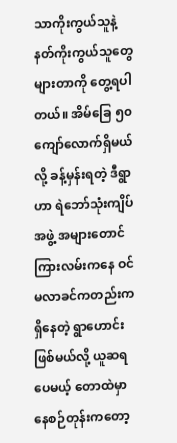သာကိုးကွယ်သူနဲ့ နတ်ကိုးကွယ်သူတွေ များတာကို တွေ့ရပါတယ်။ အိမ်ခြေ ၅၀ ကျော်လောက်ရှိမယ်လို့ ခန့်မှန်းရတဲ့ ဒီရွာဟာ ရဲဘော်သုံးကျိပ်အဖွဲ့ အများတောင်ကြားလမ်းကနေ ဝင်မလာခင်ကတည်းက ရှိနေတဲ့ ရွာဟောင်းဖြစ်မယ်လို့ ယူဆရပေမယ့် တောထဲမှာ နေစဉ်တုန်းကတော့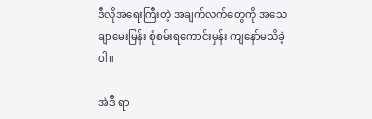ဒီလိုအရေးကြီးတဲ့ အချက်လက်တွေကို အသေချာမေးမြန်း စုံစမ်းရကောင်းမှန်း ကျနော်မသိခဲ့ပါ။

အဲဒီ ရာ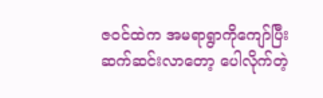ဇဝင်ထဲက အမရာရွာကိုကျော်ပြီး ဆက်ဆင်းလာတော့ ပေါလိုက်တဲ့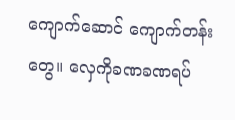ကျောက်ဆောင် ကျောက်တန်းတွေ။ လှေကိုခဏခဏရပ်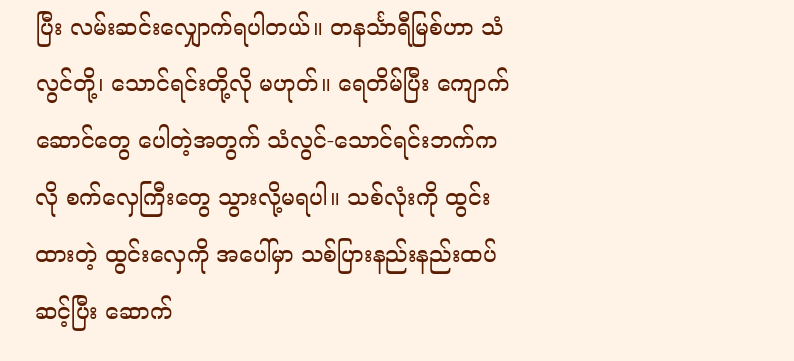ပြီး လမ်းဆင်းလျှောက်ရပါတယ်။ တနင်္သာရီမြစ်ဟာ သံလွင်တို့၊ သောင်ရင်းတို့လို မဟုတ်။ ရေတိမ်ပြီး ကျောက်ဆောင်တွေ ပေါတဲ့အတွက် သံလွင်-သောင်ရင်းဘက်ကလို စက်လှေကြီးတွေ သွားလို့မရပါ။ သစ်လုံးကို ထွင်းထားတဲ့ ထွင်းလှေကို အပေါ်မှာ သစ်ပြားနည်းနည်းထပ်ဆင့်ပြီး ဆောက်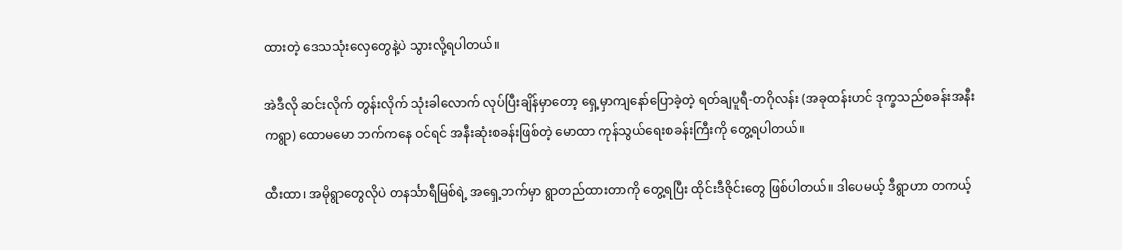ထားတဲ့ ဒေသသုံးလှေတွေနဲ့ပဲ သွားလို့ရပါတယ်။

အဲဒီလို ဆင်းလိုက် တွန်းလိုက် သုံးခါလောက် လုပ်ပြီးချိန်မှာတော့ ရှေ့မှာကျနော်ပြောခဲ့တဲ့ ရတ်ချပူရီ-တဂိုလန်း (အခုထန်းဟင် ဒုက္ခသည်စခန်းအနီးကရွာ) ထောမမော ဘက်ကနေ ဝင်ရင် အနီးဆုံးစခန်းဖြစ်တဲ့ မောထာ ကုန်သွယ်ရေးစခန်းကြီးကို တွေ့ရပါတယ်။

ထီးထာ၊ အမိုရွာတွေလိုပဲ တနင်္သာရီမြစ်ရဲ့ အရှေ့ဘက်မှာ ရွာတည်ထားတာကို တွေ့ရပြီး ထိုင်းဒီဇိုင်းတွေ ဖြစ်ပါတယ်။ ဒါပေမယ့် ဒီရွာဟာ တကယ့်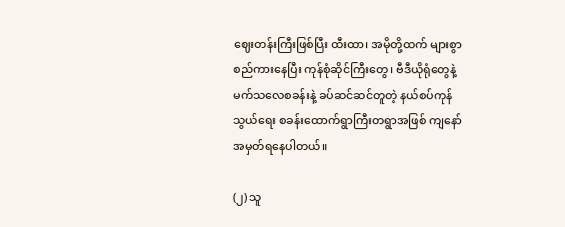ဈေးတန်းကြီးဖြစ်ပြီး ထီးထာ၊ အမိုတို့ထက် များစွာ စည်ကားနေပြီး ကုန်စုံဆိုင်ကြီးတွေ၊ ဗီဒီယိုရုံတွေနဲ့ မက်သလေစခန်းနဲ့ ခပ်ဆင်ဆင်တူတဲ့ နယ်စပ်ကုန်သွယ်ရေး စခန်းထောက်ရွာကြီးတရွာအဖြစ် ကျနော် အမှတ်ရနေပါတယ်။

(၂) သူ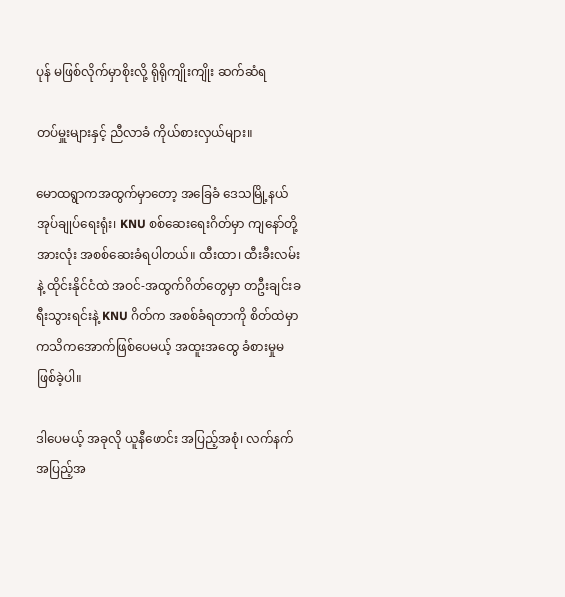ပုန် မဖြစ်လိုက်မှာစိုးလို့ ရိုရိုကျိုးကျိုး ဆက်ဆံရ

တပ်မှူးများနှင့် ညီလာခံ ကိုယ်စားလှယ်များ။

မောထရွာကအထွက်မှာတော့ အခြေခံ ဒေသမြို့နယ်အုပ်ချုပ်ရေးရုံး၊ KNU စစ်ဆေးရေးဂိတ်မှာ ကျနော်တို့အားလုံး အစစ်ဆေးခံရပါတယ်။ ထီးထာ၊ ထီးခီးလမ်းနဲ့ ထိုင်းနိုင်ငံထဲ အဝင်-အထွက်ဂိတ်တွေမှာ တဦးချင်းခရီးသွားရင်းနဲ့ KNU ဂိတ်က အစစ်ခံရတာကို စိတ်ထဲမှာ ကသိကအောက်ဖြစ်ပေမယ့် အထူးအထွေ ခံစားမှုမဖြစ်ခဲ့ပါ။

ဒါပေမယ့် အခုလို ယူနီဖောင်း အပြည့်အစုံ၊ လက်နက်အပြည့်အ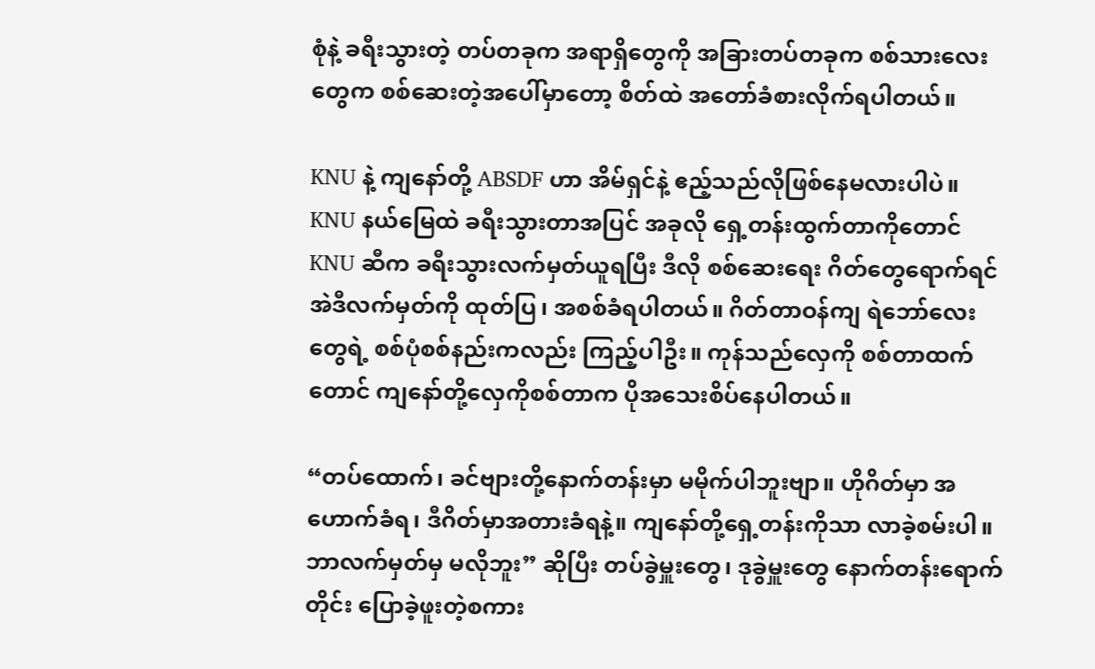စုံနဲ့ ခရီးသွားတဲ့ တပ်တခုက အရာရှိတွေကို အခြားတပ်တခုက စစ်သားလေးတွေက စစ်ဆေးတဲ့အပေါ်မှာတော့ စိတ်ထဲ အတော်ခံစားလိုက်ရပါတယ်။

KNU နဲ့ ကျနော်တို့ ABSDF ဟာ အိမ်ရှင်နဲ့ ဧည့်သည်လိုဖြစ်နေမလားပါပဲ။ KNU နယ်မြေထဲ ခရီးသွားတာအပြင် အခုလို ရှေ့တန်းထွက်တာကိုတောင် KNU ဆီက ခရီးသွားလက်မှတ်ယူရပြီး ဒီလို စစ်ဆေးရေး ဂိတ်တွေရောက်ရင် အဲဒီလက်မှတ်ကို ထုတ်ပြ၊ အစစ်ခံရပါတယ်။ ဂိတ်တာဝန်ကျ ရဲဘော်လေးတွေရဲ့ စစ်ပုံစစ်နည်းကလည်း ကြည့်ပါဦး။ ကုန်သည်လှေကို စစ်တာထက်တောင် ကျနော်တို့လှေကိုစစ်တာက ပိုအသေးစိပ်နေပါတယ်။

“တပ်ထောက်၊ ခင်ဗျားတို့နောက်တန်းမှာ မမိုက်ပါဘူးဗျာ။ ဟိုဂိတ်မှာ အဟောက်ခံရ၊ ဒီဂိတ်မှာအတားခံရနဲ့။ ကျနော်တို့ရှေ့တန်းကိုသာ လာခဲ့စမ်းပါ။ ဘာလက်မှတ်မှ မလိုဘူး” ဆိုပြီး တပ်ခွဲမှူးတွေ၊ ဒုခွဲမှူးတွေ နောက်တန်းရောက်တိုင်း ပြောခဲ့ဖူးတဲ့စကား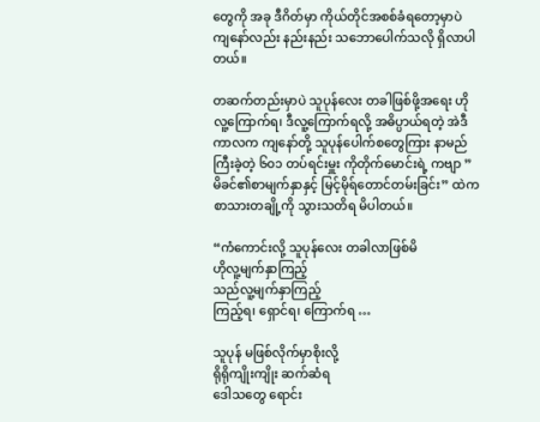တွေကို အခု ဒီဂိတ်မှာ ကိုယ်တိုင်အစစ်ခံရတော့မှာပဲ ကျနော်လည်း နည်းနည်း သဘောပေါက်သလို ရှိလာပါတယ်။

တဆက်တည်းမှာပဲ သူပုန်လေး တခါဖြစ်ဖို့အရေး ဟိုလူ့ကြောက်ရ၊ ဒီလူ့ကြောက်ရလို့ အဓိပ္ပာယ်ရတဲ့ အဲဒီကာလက ကျနော်တို့ သူပုန်ပေါက်စတွေကြား နာမည်ကြီးခဲ့တဲ့ ၆၀၁ တပ်ရင်းမှူး ကိုတိုက်မောင်းရဲ့ ကဗျာ ”မိခင်၏စာမျက်နှာနှင့် မြင့်မိုရ်တောင်တမ်းခြင်း” ထဲက စာသားတချို့ကို သွားသတိရ မိပါတယ်။

“ကံကောင်းလို့ သူပုန်လေး တခါလာဖြစ်မိ
ဟိုလူ့မျက်နှာကြည့်
သည်လူ့မျက်နှာကြည့်
ကြည့်ရ၊ ရှောင်ရ၊ ကြောက်ရ …

သူပုန် မဖြစ်လိုက်မှာစိုးလို့
ရိုရိုကျိုးကျိုး ဆက်ဆံရ
ဒေါသတွေ ရောင်း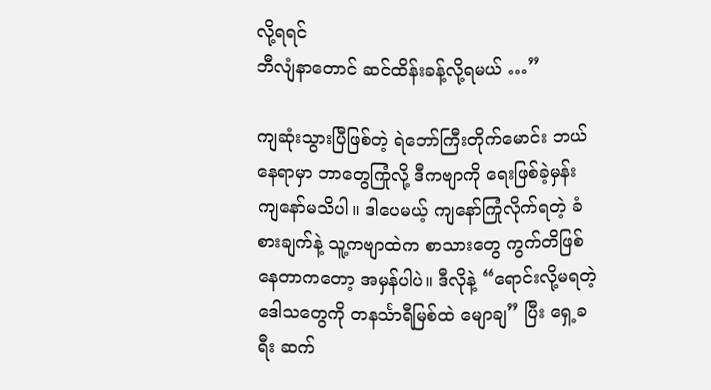လို့ရရင်
ဘီလျံနာတောင် ဆင်ထိန်းခန့်လို့ရမယ် …”

ကျဆုံးသွားပြီဖြစ်တဲ့ ရဲဘော်ကြီးတိုက်မောင်း ဘယ်နေရာမှာ ဘာတွေကြုံလို့ ဒီကဗျာကို ရေးဖြစ်ခဲ့မှန်း ကျနော်မသိပါ။ ဒါပေမယ့် ကျနော်ကြုံလိုက်ရတဲ့ ခံစားချက်နဲ့ သူ့ကဗျာထဲက စာသားတွေ ကွက်တိဖြစ်နေတာကတော့ အမှန်ပါပဲ။ ဒီလိုနဲ့ “ရောင်းလို့မရတဲ့ ဒေါသတွေကို တနင်္သာရီမြစ်ထဲ မျောချ” ပြီး ရှေ့ခရီး ဆက်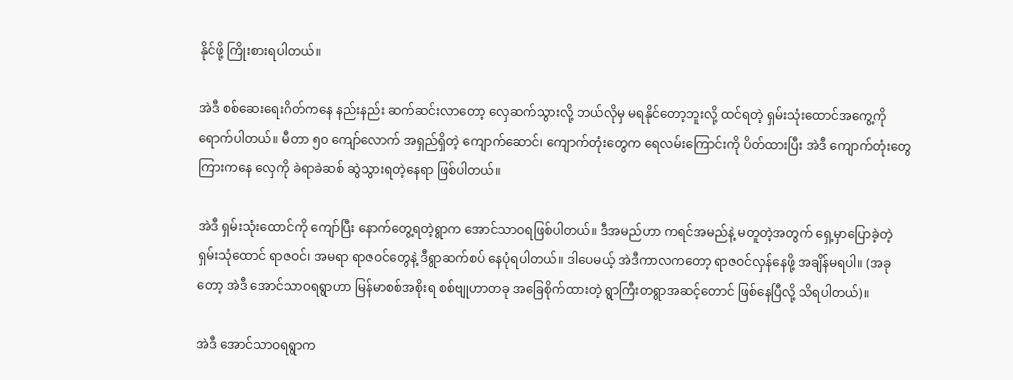နိုင်ဖို့ ကြိုးစားရပါတယ်။

အဲဒီ စစ်ဆေးရေးဂိတ်ကနေ နည်းနည်း ဆက်ဆင်းလာတော့ လှေဆက်သွားလို့ ဘယ်လိုမှ မရနိုင်တော့ဘူးလို့ ထင်ရတဲ့ ရှမ်းသုံးထောင်အကွေ့ကို ရောက်ပါတယ်။ မီတာ ၅၀ ကျော်လောက် အရှည်ရှိတဲ့ ကျောက်ဆောင်၊ ကျောက်တုံးတွေက ရေလမ်းကြောင်းကို ပိတ်ထားပြီး အဲဒီ ကျောက်တုံးတွေကြားကနေ လှေကို ခဲရာခဲဆစ် ဆွဲသွားရတဲ့နေရာ ဖြစ်ပါတယ်။

အဲဒီ ရှမ်းသုံးထောင်ကို ကျော်ပြီး နောက်တွေ့ရတဲ့ရွာက အောင်သာဝရဖြစ်ပါတယ်။ ဒီအမည်ဟာ ကရင်အမည်နဲ့ မတူတဲ့အတွက် ရှေ့မှာပြောခဲ့တဲ့ ရှမ်းသုံထောင် ရာဇဝင်၊ အမရာ ရာဇဝင်တွေနဲ့ ဒီရွာဆက်စပ် နေပုံရပါတယ်။ ဒါပေမယ့် အဲဒီကာလကတော့ ရာဇဝင်လှန်နေဖို့ အချိန်မရပါ။ (အခုတော့ အဲဒီ အောင်သာဝရရွာဟာ မြန်မာစစ်အစိုးရ စစ်ဗျုဟာတခု အခြေစိုက်ထားတဲ့ ရွာကြီးတရွာအဆင့်တောင် ဖြစ်နေပြီလို့ သိရပါတယ်)။

အဲဒီ အောင်သာဝရရွာက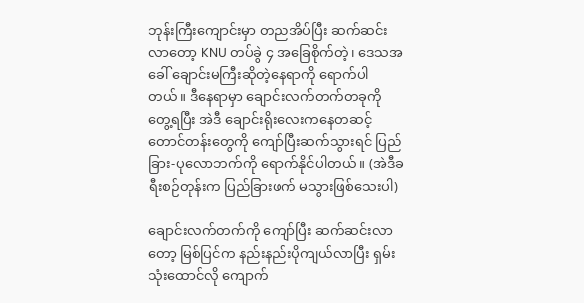ဘုန်းကြီးကျောင်းမှာ တညအိပ်ပြီး ဆက်ဆင်းလာတော့ KNU တပ်ခွဲ ၄ အခြေစိုက်တဲ့၊ ဒေသအခေါ် ချောင်းမကြီးဆိုတဲ့နေရာကို ရောက်ပါတယ်။ ဒီနေရာမှာ ချောင်းလက်တက်တခုကို တွေ့ရပြီး အဲဒီ ချောင်းရိုးလေးကနေတဆင့် တောင်တန်းတွေကို ကျော်ပြီးဆက်သွားရင် ပြည်ခြား-ပုလောဘက်ကို ရောက်နိုင်ပါတယ်။ (အဲဒီခရီးစဉ်တုန်းက ပြည်ခြားဖက် မသွားဖြစ်သေးပါ)

ချောင်းလက်တက်ကို ကျော်ပြီး ဆက်ဆင်းလာတော့ မြစ်ပြင်က နည်းနည်းပိုကျယ်လာပြီး ရှမ်းသုံးထောင်လို ကျောက်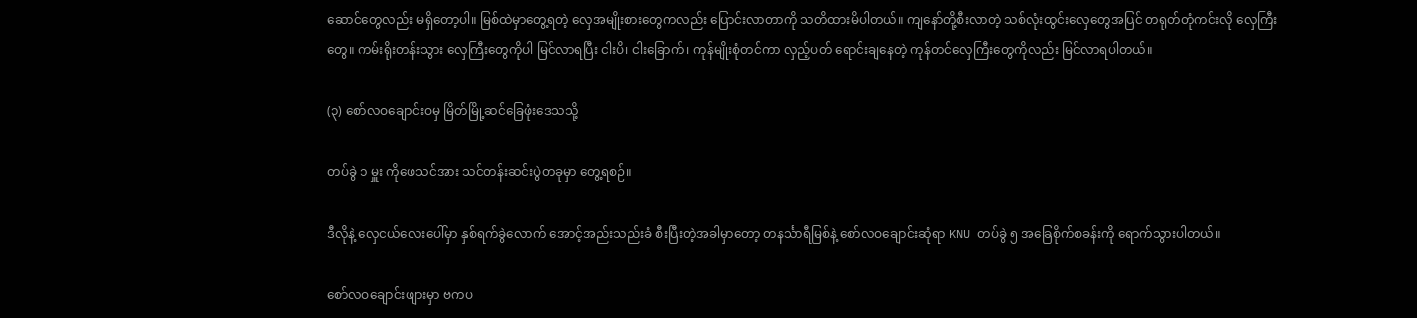ဆောင်တွေလည်း မရှိတော့ပါ။ မြစ်ထဲမှာတွေ့ရတဲ့ လှေအမျိုးစားတွေကလည်း ပြောင်းလာတာကို သတိထားမိပါတယ်။ ကျနော်တို့စီးလာတဲ့ သစ်လုံးထွင်းလှေတွေအပြင် တရုတ်တုံကင်းလို လှေကြီးတွေ။ ကမ်းရိုးတန်းသွား လှေကြီးတွေကိုပါ မြင်လာရပြီး ငါးပိ၊ ငါးခြောက်၊ ကုန်မျိုးစုံတင်ကာ လှည့်ပတ် ရောင်းချနေတဲ့ ကုန်တင်လှေကြီးတွေကိုလည်း မြင်လာရပါတယ်။

(၃) စော်လဝချောင်းဝမှ မြိတ်မြို့ဆင်ခြေဖုံးဒေသသို့

တပ်ခွဲ ၁ မှူး ကိုဖေသင်အား သင်တန်းဆင်းပွဲတခုမှာ တွေ့ရစဉ်။

ဒီလိုနဲ့ လှေငယ်လေးပေါ်မှာ နှစ်ရက်ခွဲလောက် အောင့်အည်းသည်းခံ စီးပြီးတဲ့အခါမှာတော့ တနင်္သာရီမြစ်နဲ့ စော်လဝချောင်းဆုံရာ KNU တပ်ခွဲ ၅ အခြေစိုက်စခန်းကို ရောက်သွားပါတယ်။

စော်လဝချောင်းဖျားမှာ ဗကပ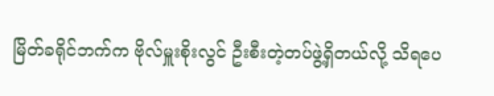မြိတ်ခရိုင်ဘက်က ဗိုလ်မှူးစိုးလွင် ဦးစီးတဲ့တပ်ဖွဲ့ရှိတယ်လို့ သိရပေ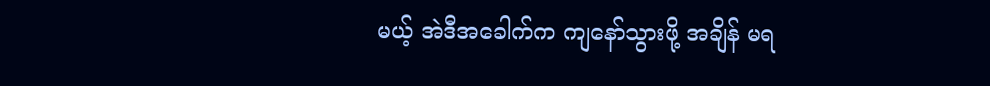မယ့် အဲဒီအခေါက်က ကျနော်သွားဖို့ အချိန် မရ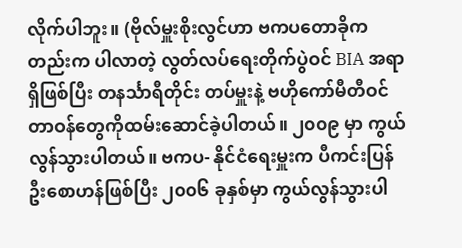လိုက်ပါဘူး။ (ဗိုလ်မှူးစိုးလွင်ဟာ ဗကပတောခိုကတည်းက ပါလာတဲ့ လွတ်လပ်ရေးတိုက်ပွဲဝင် BIA အရာရှိဖြစ်ပြီး တနင်္သာရီတိုင်း တပ်မှူးနဲ့ ဗဟိုကော်မီတီဝင် တာဝန်တွေကိုထမ်းဆောင်ခဲ့ပါတယ်။ ၂၀၀၉ မှာ ကွယ်လွန်သွားပါတယ်။ ဗကပ- နိုင်ငံရေးမှူးက ပီကင်းပြန် ဦးစောဟန်ဖြစ်ပြီး ၂၀၀၆ ခုနှစ်မှာ ကွယ်လွန်သွားပါ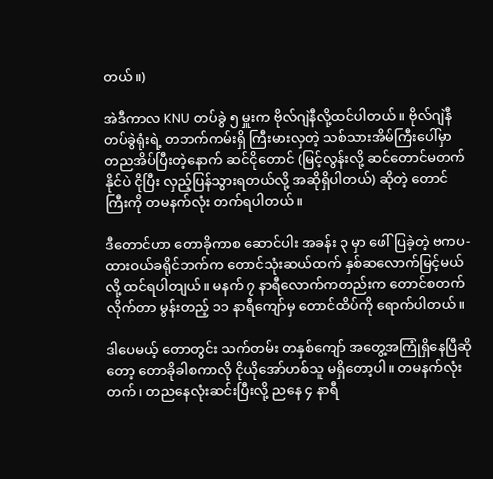တယ်။)

အဲဒီကာလ KNU တပ်ခွဲ ၅ မှူးက ဗိုလ်ဂျဲနီလို့ထင်ပါတယ်။ ဗိုလ်ဂျဲနီ တပ်ခွဲရုံးရဲ့ တဘက်ကမ်းရှိ ကြီးမားလှတဲ့ သစ်သားအိမ်ကြီးပေါ်မှာ တညအိပ်ပြီးတဲ့နောက် ဆင်ငိုတောင် (မြင့်လွန်းလို့ ဆင်တောင်မတက်နိုင်ပဲ ငိုပြီး လှည့်ပြန်သွားရတယ်လို့ အဆိုရှိပါတယ်) ဆိုတဲ့ တောင်ကြီးကို တမနက်လုံး တက်ရပါတယ်။

ဒီတောင်ဟာ တောခိုကာစ ဆောင်ပါး အခန်း ၃ မှာ ဖေါ်ပြခဲ့တဲ့ ဗကပ-ထားဝယ်ခရိုင်ဘက်က တောင်သုံးဆယ်ထက် နှစ်ဆလောက်မြင့်မယ်လို့ ထင်ရပါတျယ်။ မနက် ၇ နာရီလောက်ကတည်းက တောင်စတက်လိုက်တာ မွန်းတည့် ၁၁ နာရီကျော်မှ တောင်ထိပ်ကို ရောက်ပါတယ်။

ဒါပေမယ့် တောတွင်း သက်တမ်း တနှစ်ကျော် အတွေ့အကြုံရှိနေပြီဆိုတော့ တောခိုခါစကာလို ငိုယိုအော်ဟစ်သူ မရှိတော့ပါ။ တမနက်လုံးတက်၊ တညနေလုံးဆင်းပြီးလို့ ညနေ ၄ နာရီ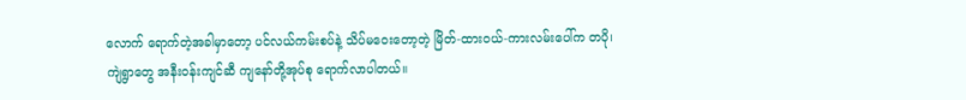လောက် ရောက်တဲ့အခါမှာတော့ ပင်လယ်ကမ်းစပ်နဲ့ သိပ်မဝေးတော့တဲ့ မြိတ်-ထားဝယ်-ကားလမ်းပေါ်က တပို၊ ကျဲရွာတွေ အနီးဝန်းကျင်ဆီ ကျနော်တို့အုပ်စု ရောက်လာပါတယ်။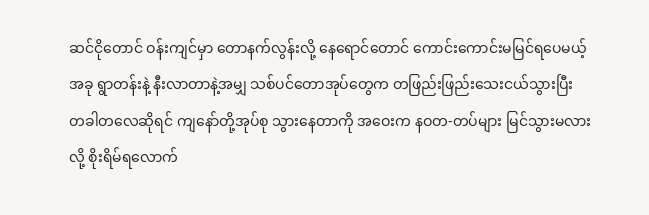ဆင်ငိုတောင် ဝန်းကျင်မှာ တောနက်လွန်းလို့ နေရောင်တောင် ကောင်းကောင်းမမြင်ရပေမယ့် အခု ရွာတန်းနဲ့ နီးလာတာနဲ့အမျှ သစ်ပင်တောအုပ်တွေက တဖြည်းဖြည်းသေးငယ်သွားပြီး တခါတလေဆိုရင် ကျနော်တို့အုပ်စု သွားနေတာကို အဝေးက နဝတ-တပ်များ မြင်သွားမလားလို့ စိုးရိမ်ရလောက်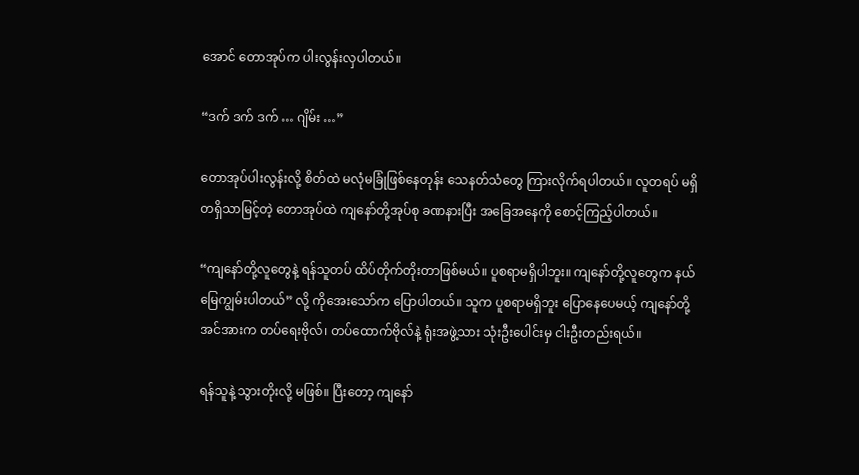အောင် တောအုပ်က ပါးလွန်းလှပါတယ်။

“ဒက် ဒက် ဒက် … ဂျိမ်း …”

တောအုပ်ပါးလွန်းလို့ စိတ်ထဲ မလုံမခြုံဖြစ်နေတုန်း သေနတ်သံတွေ ကြားလိုက်ရပါတယ်။ လူတရပ် မရှိတရှိသာမြင့်တဲ့ တောအုပ်ထဲ ကျနော်တို့အုပ်စု ခဏနားပြီး အခြေအနေကို စောင့်ကြည့်ပါတယ်။

“ကျနော်တို့လူတွေနဲ့ ရန်သူတပ် ထိပ်တိုက်တိုးတာဖြစ်မယ်။ ပူစရာမရှိပါဘူး။ ကျနော်တို့လူတွေက နယ်မြေကျွမ်းပါတယ်” လို့ ကိုအေးသော်က ပြောပါတယ်။ သူက ပူစရာမရှိဘူး ပြောနေပေမယ့် ကျနော်တို့ အင်အားက တပ်ရေးဗိုလ်၊ တပ်ထောက်ဗိုလ်နဲ့ ရုံးအဖွဲ့သား သုံးဦးပေါင်းမှ ငါးဦးတည်းရယ်။

ရန်သူနဲ့ သွားတိုးလို့ မဖြစ်။ ပြီးတော့ ကျနော်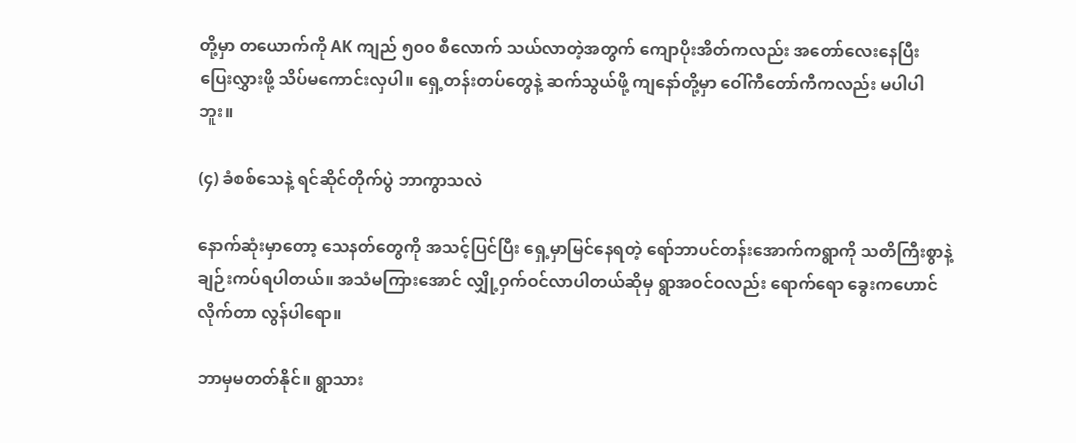တို့မှာ တယောက်ကို AK ကျည် ၅၀၀ စီလောက် သယ်လာတဲ့အတွက် ကျောပိုးအိတ်ကလည်း အတော်လေးနေပြီး ပြေးလွှားဖို့ သိပ်မကောင်းလှပါ။ ရှေ့တန်းတပ်တွေနဲ့ ဆက်သွယ်ဖို့ ကျနော်တို့မှာ ဝေါ်ကီတော်ကီကလည်း မပါပါဘူး။

(၄) ခံစစ်သေနဲ့ ရင်ဆိုင်တိုက်ပွဲ ဘာကွာသလဲ

နောက်ဆုံးမှာတော့ သေနတ်တွေကို အသင့်ပြင်ပြီး ရှေ့မှာမြင်နေရတဲ့ ရော်ဘာပင်တန်းအောက်ကရွာကို သတိကြီးစွာနဲ့ ချဉ်းကပ်ရပါတယ်။ အသံမကြားအောင် လျှို့ဝှက်ဝင်လာပါတယ်ဆိုမှ ရွာအဝင်ဝလည်း ရောက်ရော ခွေးကဟောင်လိုက်တာ လွန်ပါရော။

ဘာမှမတတ်နိုင်။ ရွာသား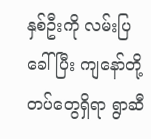နှစ်ဦးကို လမ်းပြခေါ်ပြီး ကျနော်တို့တပ်တွေရှိရာ ရွာဆီ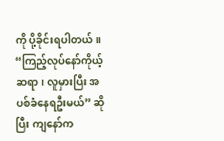ကို ပို့ခိုင်းရပါတယ်။ “ကြည့်လုပ်နော်ကိုယ့်ဆရာ၊ လူမှားပြီး အပစ်ခံနေရဦးမယ်” ဆိုပြီး ကျနော်က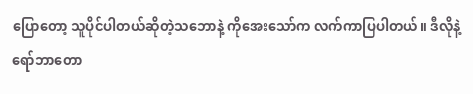ပြောတော့ သူပိုင်ပါတယ်ဆိုတဲ့သဘောနဲ့ ကိုအေးသော်က လက်ကာပြပါတယ်။ ဒီလိုနဲ့ ရော်ဘာတော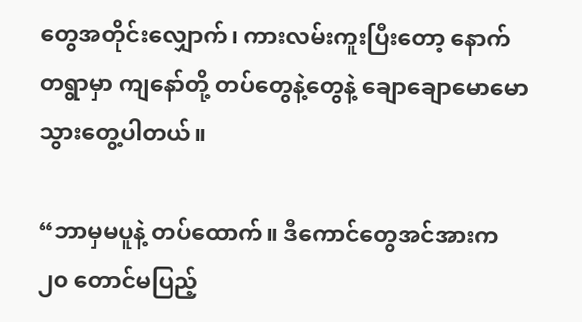တွေအတိုင်းလျှောက်၊ ကားလမ်းကူးပြီးတော့ နောက်တရွာမှာ ကျနော်တို့ တပ်တွေနဲ့တွေနဲ့ ချောချောမောမောသွားတွေ့ပါတယ်။

“ဘာမှမပူနဲ့ တပ်ထောက်။ ဒီကောင်တွေအင်အားက ၂၀ တောင်မပြည့်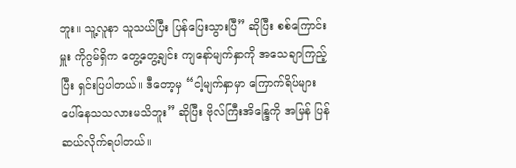ဘူး။ သူ့လူနာ သူသယ်ပြီး ပြန်ပြေးသွားပြီ” ဆိုပြီး စစ်ကြောင်းမှူး ကိုဂွမ်ရှိက တွေ့တွေ့ချင်း ကျနော်မျက်နှာကို အသေချာကြည့်ပြီး ရှင်းပြပါတယ်။ ဒီတော့မှ “ငါ့မျက်နှာမှာ ကြောက်ရိပ်များ ပေါ်နေသသလားမသိဘူး” ဆိုပြီး ဗိုလ်ကြီးအိန္ဒြေကို အမြန် ပြန်ဆယ်လိုက်ရပါတယ်။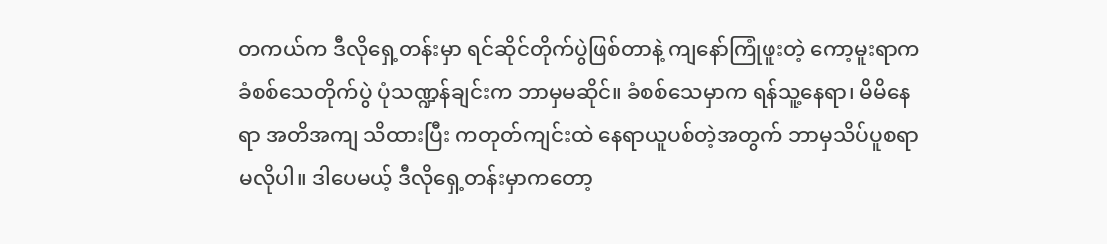တကယ်က ဒီလိုရှေ့တန်းမှာ ရင်ဆိုင်တိုက်ပွဲဖြစ်တာနဲ့ ကျနော်ကြုံဖူးတဲ့ ကော့မူးရာက ခံစစ်သေတိုက်ပွဲ ပုံသဏ္ဍန်ချင်းက ဘာမှမဆိုင်။ ခံစစ်သေမှာက ရန်သူ့နေရာ၊ မိမိနေရာ အတိအကျ သိထားပြီး ကတုတ်ကျင်းထဲ နေရာယူပစ်တဲ့အတွက် ဘာမှသိပ်ပူစရာမလိုပါ။ ဒါပေမယ့် ဒီလိုရှေ့တန်းမှာကတော့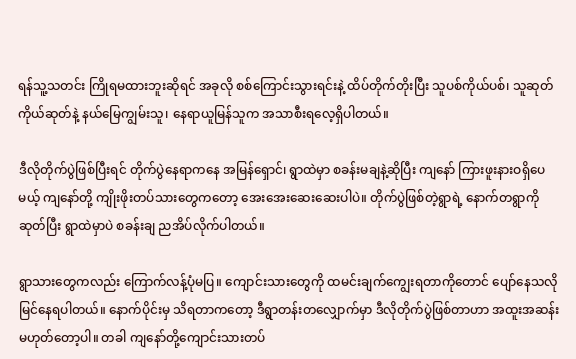ရန်သူ့သတင်း ကြိုရမထားဘူးဆိုရင် အခုလို စစ်ကြောင်းသွားရင်းနဲ့ ထိပ်တိုက်တိုးပြီး သူပစ်ကိုယ်ပစ်၊ သူဆုတ် ကိုယ်ဆုတ်နဲ့ နယ်မြေကျွမ်းသူ၊ နေရာယူမြန်သူက အသာစီးရလေ့ရှိပါတယ်။

ဒီလိုတိုက်ပွဲဖြစ်ပြီးရင် တိုက်ပွဲနေရာကနေ အမြန်ရှောင်၊ ရွာထဲမှာ စခန်းမချနဲ့ဆိုပြီး ကျနော် ကြားဖူးနားဝရှိပေမယ့် ကျနော်တို့ ကျိုးဖိုးတပ်သားတွေကတော့ အေးအေးဆေးဆေးပါပဲ။ တိုက်ပွဲဖြစ်တဲ့ရွာရဲ့ နောက်တရွာကိုဆုတ်ပြီး ရွာထဲမှာပဲ စခန်းချ ညအိပ်လိုက်ပါတယ်။

ရွာသားတွေကလည်း ကြောက်လန့်ပုံမပြ။ ကျောင်းသားတွေကို ထမင်းချက်ကျွေးရတာကိုတောင် ပျော်နေသလို မြင်နေရပါတယ်။ နောက်ပိုင်းမှ သိရတာကတော့ ဒီရွာတန်းတလျှောက်မှာ ဒီလိုတိုက်ပွဲဖြစ်တာဟာ အထူးအဆန်း မဟုတ်တော့ပါ။ တခါ ကျနော်တို့ကျောင်းသားတပ်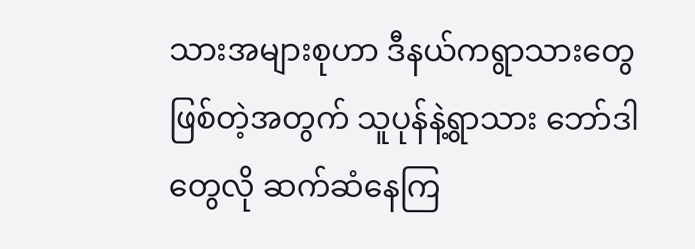သားအများစုဟာ ဒီနယ်ကရွာသားတွေဖြစ်တဲ့အတွက် သူပုန်နဲ့ရွာသား ဘော်ဒါတွေလို ဆက်ဆံနေကြ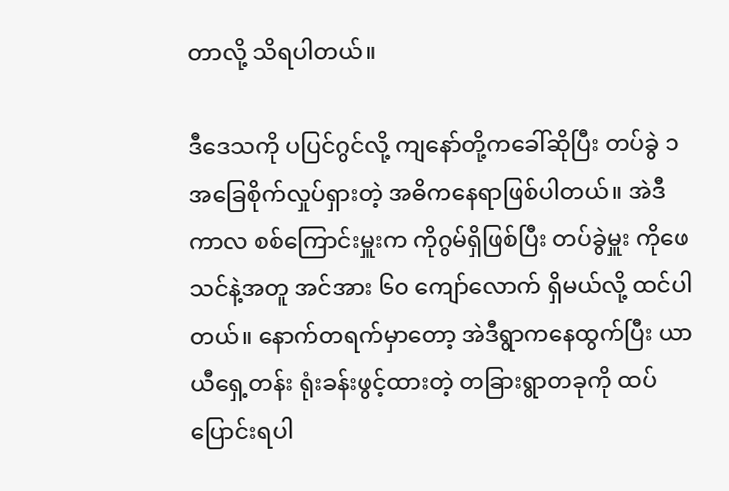တာလို့ သိရပါတယ်။

ဒီဒေသကို ပပြင်ဂွင်လို့ ကျနော်တို့ကခေါ်ဆိုပြီး တပ်ခွဲ ၁ အခြေစိုက်လှုပ်ရှားတဲ့ အဓိကနေရာဖြစ်ပါတယ်။ အဲဒီကာလ စစ်ကြောင်းမှူးက ကိုဂွမ်ရှိဖြစ်ပြီး တပ်ခွဲမှူး ကိုဖေသင်နဲ့အတူ အင်အား ၆၀ ကျော်လောက် ရှိမယ်လို့ ထင်ပါတယ်။ နောက်တရက်မှာတော့ အဲဒီရွာကနေထွက်ပြီး ယာယီရှေ့တန်း ရုံးခန်းဖွင့်ထားတဲ့ တခြားရွာတခုကို ထပ်ပြောင်းရပါ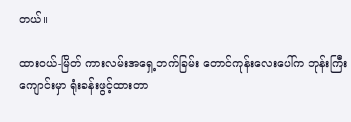တယ်။

ထားဝယ်-မြိတ် ကားလမ်းအရှေ့ဘက်ခြမ်း တောင်ကုန်းလေးပေါ်က ဘုန်းကြီးကျောင်းမှာ ရုံးခန်းဖွင့်ထားတာ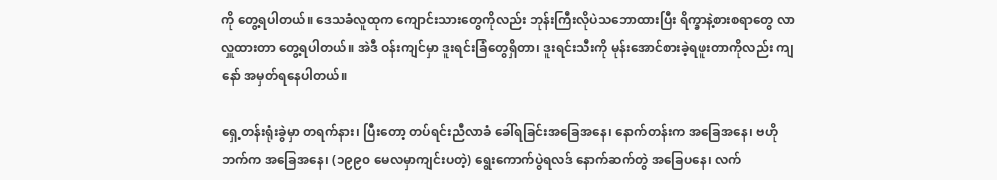ကို တွေ့ရပါတယ်။ ဒေသခံလူထုက ကျောင်းသားတွေကိုလည်း ဘုန်းကြီးလိုပဲသဘောထားပြီး ရိက္ခာနဲ့စားစရာတွေ လာလှူထားတာ တွေ့ရပါတယ်။ အဲဒီ ဝန်းကျင်မှာ ဒူးရင်းခြံတွေရှိတာ၊ ဒူးရင်းသီးကို မုန်းအောင်စားခဲ့ရဖူးတာကိုလည်း ကျနော် အမှတ်ရနေပါတယ်။

ရှေ့တန်းရုံးခွဲမှာ တရက်နား၊ ပြီးတော့ တပ်ရင်းညီလာခံ ခေါ်ရခြင်းအခြေအနေ၊ နောက်တန်းက အခြေအနေ၊ ဗဟိုဘက်က အခြေအနေ၊ (၁၉၉၀ မေလမှာကျင်းပတဲ့) ရွေးကောက်ပွဲရလဒ် နောက်ဆက်တွဲ အခြေပနေ၊ လက်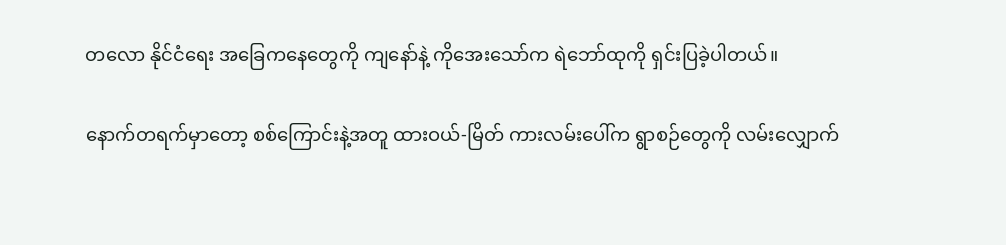တလော နိုင်ငံရေး အခြေကနေတွေကို ကျနော်နဲ့ ကိုအေးသော်က ရဲဘော်ထုကို ရှင်းပြခဲ့ပါတယ်။

နောက်တရက်မှာတော့ စစ်ကြောင်းနဲ့အတူ ထားဝယ်-မြိတ် ကားလမ်းပေါ်က ရွာစဉ်တွေကို လမ်းလျှောက်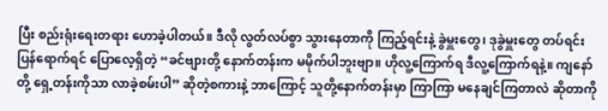ပြီး စည်းရုံးရေးတရား ဟောခဲ့ပါတယ်။ ဒီလို လွတ်လပ်စွာ သွားနေတာကို ကြည့်ရင်းနဲ့ ခွဲမှူးတွေ၊ ဒုခွဲမှူးတွေ တပ်ရင်း ပြန်ရောက်ရင် ပြောလေ့ရှိတဲ့ “ခင်ဗျားတို့ နောက်တန်းက မမိုက်ပါဘူးဗျာ။ ဟိုလူ့ကြောက်ရ ဒီလူ့ကြောက်ရနဲ့။ ကျနော်တို့ ရှေ့တန်းကိုသာ လာခဲ့စမ်းပါ” ဆိုတဲ့စကားနဲ့ ဘာကြောင့် သူတို့နောက်တန်းမှာ ကြာကြာ မနေချင်ကြတာလဲ ဆိုတာကို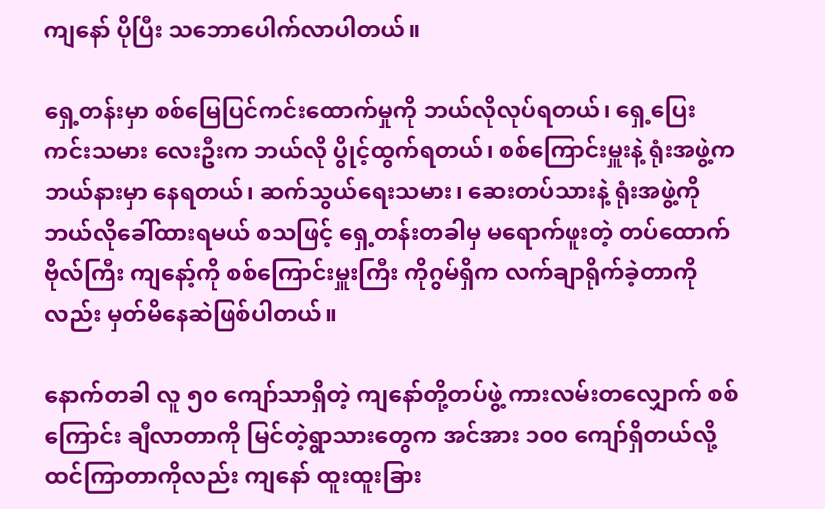ကျနော် ပိုပြီး သဘောပေါက်လာပါတယ်။

ရှေ့တန်းမှာ စစ်မြေပြင်ကင်းထောက်မှုကို ဘယ်လိုလုပ်ရတယ်၊ ရှေ့ပြေးကင်းသမား လေးဦးက ဘယ်လို ပွိုင့်ထွက်ရတယ်၊ စစ်ကြောင်းမှူးနဲ့ ရုံးအဖွဲ့က ဘယ်နားမှာ နေရတယ်၊ ဆက်သွယ်ရေးသမား၊ ဆေးတပ်သားနဲ့ ရုံးအဖွဲ့ကို ဘယ်လိုခေါ်ထားရမယ် စသဖြင့် ရှေ့တန်းတခါမှ မရောက်ဖူးတဲ့ တပ်ထောက်ဗိုလ်ကြီး ကျနော့်ကို စစ်ကြောင်းမှူးကြီး ကိုဂွမ်ရှိက လက်ချာရိုက်ခဲ့တာကိုလည်း မှတ်မိနေဆဲဖြစ်ပါတယ်။

နောက်တခါ လူ ၅၀ ကျော်သာရှိတဲ့ ကျနော်တို့တပ်ဖွဲ့ ကားလမ်းတလျှောက် စစ်ကြောင်း ချီလာတာကို မြင်တဲ့ရွာသားတွေက အင်အား ၁၀၀ ကျော်ရှိတယ်လို့ ထင်ကြာတာကိုလည်း ကျနော် ထူးထူးခြား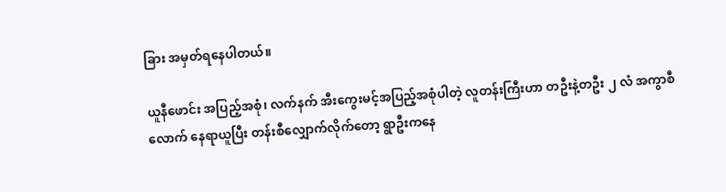ခြား အမှတ်ရနေပါတယ်။

ယူနီဖောင်း အပြည့်အစုံ၊ လက်နက် အီးကွေးမင့်အပြည့်အစုံပါတဲ့ လူတန်းကြီးဟာ တဦးနဲ့တဦး ၂ လံ အကွာစီလောက် နေရာယူပြီး တန်းစီလျှောက်လိုက်တော့ ရွာဦးကနေ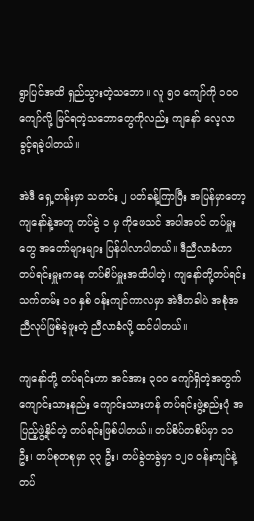ရွာပြင်အထိ ရှည်သွားတဲ့သဘော။ လူ ၅၀ ကျော်ကို ၁၀၀ ကျော်လို့ မြင်ရတဲ့သဘောတွေကိုလည်း ကျနော် လေ့လာခွင့်ရခဲ့ပါတယ်။

အဲဒီ ရှေ့တန်းမှာ သတင်း ၂ ပတ်ခန့်ကြာပြီး အပြန်မှာတော့ ကျနော်နဲ့အတူ တပ်ခွဲ ၁ မှ ကိုဖေသင် အပါအဝင် တပ်မှူးတွေ အတော်များများ ပြန်ပါလာပါတယ်။ ဒီညီလာခံဟာ တပ်ရင်းမှူးကနေ တပ်စိပ်မှူးအထိပါတဲ့၊ ကျနော်တို့တပ်ရင်း သက်တမ်း ၁၀ နှစ် ဝန်းကျင်ကာလမှာ အဲဒီတခါပဲ အစုံအညီလုပ်ဖြစ်ခဲ့ဖူးတဲ့ ညီလာခံလို့ ထင်ပါတယ်။

ကျနော်တို့ တပ်ရင်းဟာ အင်အား ၃၀၀ ကျော်ရှိတဲ့အတွက် ကျောင်းသားနည်း ကျောင်းသားဟန် တပ်ရင်းဖွဲ့စည်းပုံ အပြည့်ဖွဲ့နိုင်တဲ့ တပ်ရင်းဖြစ်ပါတယ်။ တပ်စိပ်တစိပ်မှာ ၁၁ ဦး၊ တပ်စုတစုမှာ ၃၃ ဦး၊ တပ်ခွဲတခွဲမှာ ၁၂၀ ဝန်းကျင်နဲ့ တပ်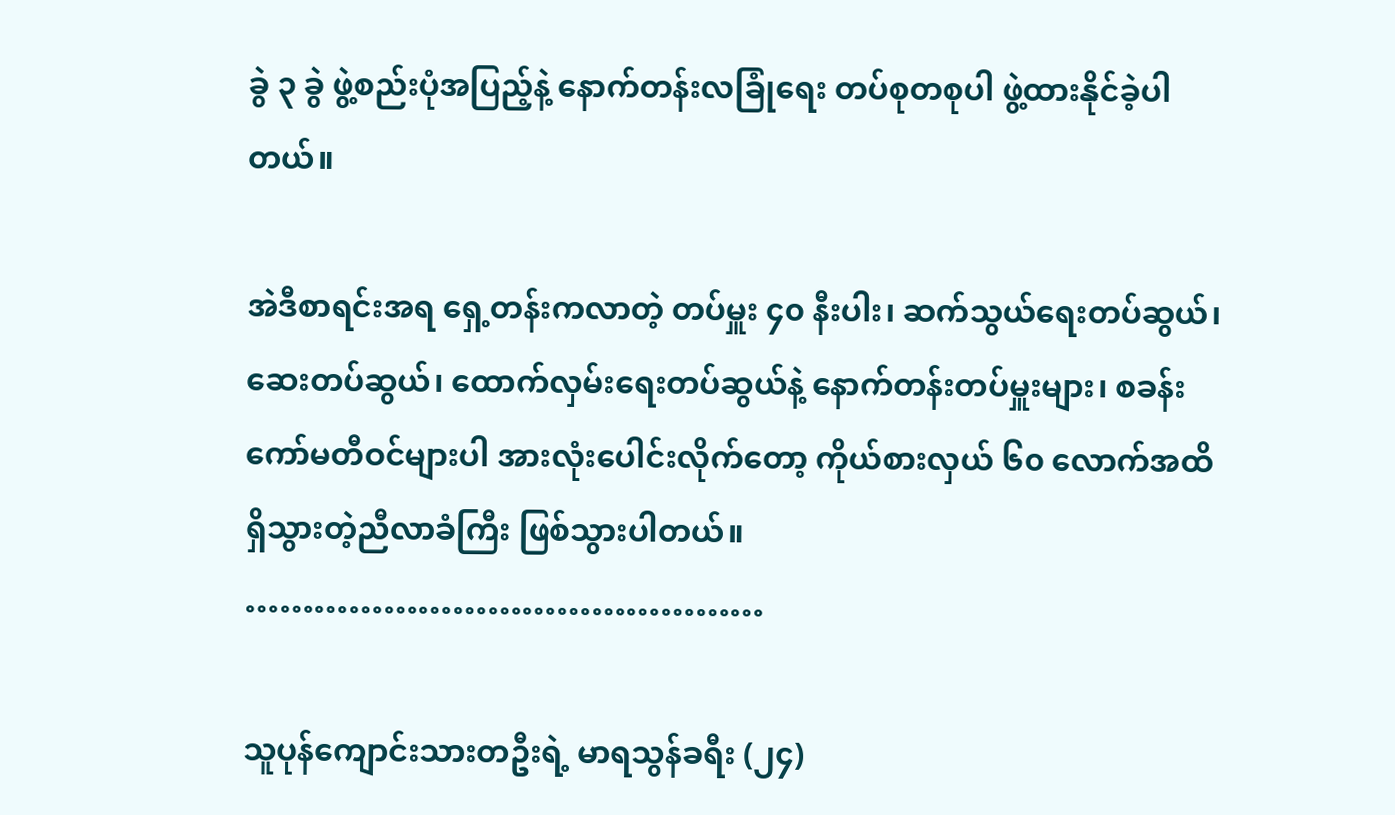ခွဲ ၃ ခွဲ ဖွဲ့စည်းပုံအပြည့်နဲ့ နောက်တန်းလခြုံရေး တပ်စုတစုပါ ဖွဲ့ထားနိုင်ခဲ့ပါတယ်။

အဲဒီစာရင်းအရ ရှေ့တန်းကလာတဲ့ တပ်မှူး ၄၀ နီးပါး၊ ဆက်သွယ်ရေးတပ်ဆွယ်၊ ဆေးတပ်ဆွယ်၊ ထောက်လှမ်းရေးတပ်ဆွယ်နဲ့ နောက်တန်းတပ်မှူးများ၊ စခန်းကော်မတီဝင်များပါ အားလုံးပေါင်းလိုက်တော့ ကိုယ်စားလှယ် ၆၀ လောက်အထိ ရှိသွားတဲ့ညီလာခံကြီး ဖြစ်သွားပါတယ်။
………………………………………

သူပုန်ကျောင်းသားတဦးရဲ့ မာရသွန်ခရီး (၂၄)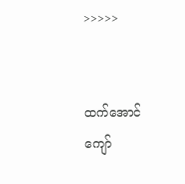>>>>>


ထက်အောင်ကျော်